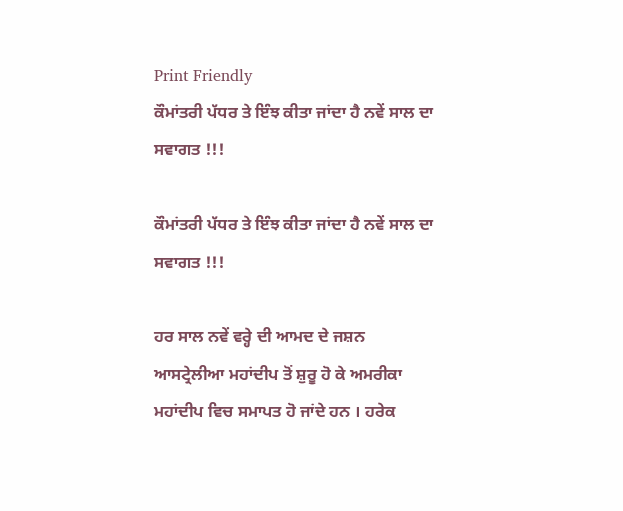Print Friendly
ਕੌਮਾਂਤਰੀ ਪੱਧਰ ਤੇ ਇੰਝ ਕੀਤਾ ਜਾਂਦਾ ਹੈ ਨਵੇਂ ਸਾਲ ਦਾ ਸਵਾਗਤ !!!

ਕੌਮਾਂਤਰੀ ਪੱਧਰ ਤੇ ਇੰਝ ਕੀਤਾ ਜਾਂਦਾ ਹੈ ਨਵੇਂ ਸਾਲ ਦਾ ਸਵਾਗਤ !!!

ਹਰ ਸਾਲ ਨਵੇਂ ਵਰ੍ਹੇ ਦੀ ਆਮਦ ਦੇ ਜਸ਼ਨ ਆਸਟ੍ਰੇਲੀਆ ਮਹਾਂਦੀਪ ਤੋਂ ਸ਼ੁਰੂ ਹੋ ਕੇ ਅਮਰੀਕਾ ਮਹਾਂਦੀਪ ਵਿਚ ਸਮਾਪਤ ਹੋ ਜਾਂਦੇ ਹਨ । ਹਰੇਕ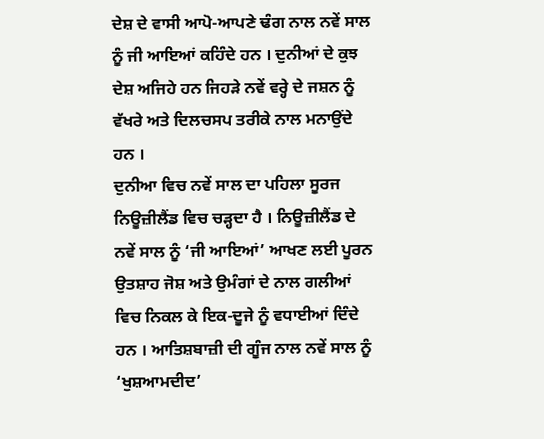ਦੇਸ਼ ਦੇ ਵਾਸੀ ਆਪੋ-ਆਪਣੇ ਢੰਗ ਨਾਲ ਨਵੇਂ ਸਾਲ ਨੂੰ ਜੀ ਆਇਆਂ ਕਹਿੰਦੇ ਹਨ । ਦੁਨੀਆਂ ਦੇ ਕੁਝ ਦੇਸ਼ ਅਜਿਹੇ ਹਨ ਜਿਹੜੇ ਨਵੇਂ ਵਰ੍ਹੇ ਦੇ ਜਸ਼ਨ ਨੂੰ ਵੱਖਰੇ ਅਤੇ ਦਿਲਚਸਪ ਤਰੀਕੇ ਨਾਲ ਮਨਾਉਂਦੇ ਹਨ ।
ਦੁਨੀਆ ਵਿਚ ਨਵੇਂ ਸਾਲ ਦਾ ਪਹਿਲਾ ਸੂਰਜ ਨਿਊਜ਼ੀਲੈਂਡ ਵਿਚ ਚੜ੍ਹਦਾ ਹੈ । ਨਿਊਜ਼ੀਲੈਂਡ ਦੇ ਨਵੇਂ ਸਾਲ ਨੂੰ ‘ਜੀ ਆਇਆਂ’ ਆਖਣ ਲਈ ਪੂਰਨ ਉਤਸ਼ਾਹ ਜੋਸ਼ ਅਤੇ ਉਮੰਗਾਂ ਦੇ ਨਾਲ ਗਲੀਆਂ ਵਿਚ ਨਿਕਲ ਕੇ ਇਕ-ਦੂਜੇ ਨੂੰ ਵਧਾਈਆਂ ਦਿੰਦੇ ਹਨ । ਆਤਿਸ਼ਬਾਜ਼ੀ ਦੀ ਗੂੰਜ ਨਾਲ ਨਵੇਂ ਸਾਲ ਨੂੰ ‘ਖੁਸ਼ਆਮਦੀਦ’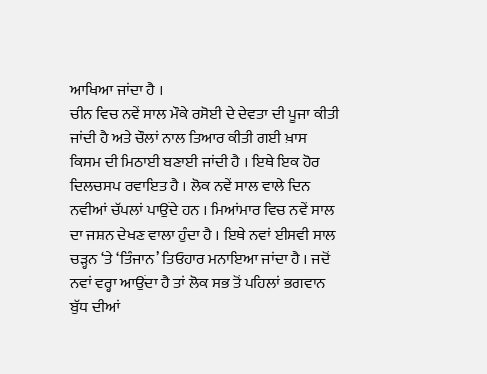ਆਖਿਆ ਜਾਂਦਾ ਹੈ ।
ਚੀਨ ਵਿਚ ਨਵੇਂ ਸਾਲ ਮੌਕੇ ਰਸੋਈ ਦੇ ਦੇਵਤਾ ਦੀ ਪੂਜਾ ਕੀਤੀ ਜਾਂਦੀ ਹੈ ਅਤੇ ਚੌਲਾਂ ਨਾਲ ਤਿਆਰ ਕੀਤੀ ਗਈ ਖ਼ਾਸ ਕਿਸਮ ਦੀ ਮਿਠਾਈ ਬਣਾਈ ਜਾਂਦੀ ਹੈ । ਇਥੇ ਇਕ ਹੋਰ ਦਿਲਚਸਪ ਰਵਾਇਤ ਹੈ । ਲੋਕ ਨਵੇਂ ਸਾਲ ਵਾਲੇ ਦਿਨ ਨਵੀਆਂ ਚੱਪਲਾਂ ਪਾਉਂਦੇ ਹਨ । ਮਿਆਂਮਾਰ ਵਿਚ ਨਵੇਂ ਸਾਲ ਦਾ ਜਸ਼ਨ ਦੇਖਣ ਵਾਲਾ ਹੁੰਦਾ ਹੈ । ਇਥੇ ਨਵਾਂ ਈਸਵੀ ਸਾਲ ਚੜ੍ਹਨ ‘ਤੇ ‘ਤਿੰਜਾਨ’ ਤਿਓਹਾਰ ਮਨਾਇਆ ਜਾਂਦਾ ਹੈ । ਜਦੋਂ ਨਵਾਂ ਵਰ੍ਹਾ ਆਉਂਦਾ ਹੈ ਤਾਂ ਲੋਕ ਸਭ ਤੋਂ ਪਹਿਲਾਂ ਭਗਵਾਨ ਬੁੱਧ ਦੀਆਂ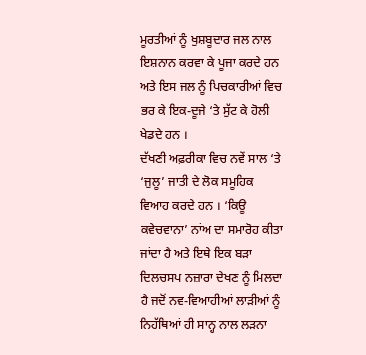ਮੂਰਤੀਆਂ ਨੂੰ ਖੁਸ਼ਬੂਦਾਰ ਜਲ ਨਾਲ ਇਸ਼ਨਾਨ ਕਰਵਾ ਕੇ ਪੂਜਾ ਕਰਦੇ ਹਨ ਅਤੇ ਇਸ ਜਲ ਨੂੰ ਪਿਚਕਾਰੀਆਂ ਵਿਚ ਭਰ ਕੇ ਇਕ-ਦੂਜੇ ‘ਤੇ ਸੁੱਟ ਕੇ ਹੋਲੀ ਖੇਡਦੇ ਹਨ ।
ਦੱਖਣੀ ਅਫ਼ਰੀਕਾ ਵਿਚ ਨਵੇਂ ਸਾਲ ‘ਤੇ ‘ਜੁਲੂ’ ਜਾਤੀ ਦੇ ਲੋਕ ਸਮੂਹਿਕ ਵਿਆਹ ਕਰਦੇ ਹਨ । ‘ਕਿਊ ਕਵੇਚਵਾਨਾ’ ਨਾਂਅ ਦਾ ਸਮਾਰੋਹ ਕੀਤਾ ਜਾਂਦਾ ਹੈ ਅਤੇ ਇਥੇ ਇਕ ਬੜਾ ਦਿਲਚਸਪ ਨਜ਼ਾਰਾ ਦੇਖਣ ਨੂੰ ਮਿਲਦਾ ਹੈ ਜਦੋਂ ਨਵ-ਵਿਆਹੀਆਂ ਲਾੜੀਆਂ ਨੂੰ ਨਿਹੱਥਿਆਂ ਹੀ ਸਾਨ੍ਹ ਨਾਲ ਲੜਨਾ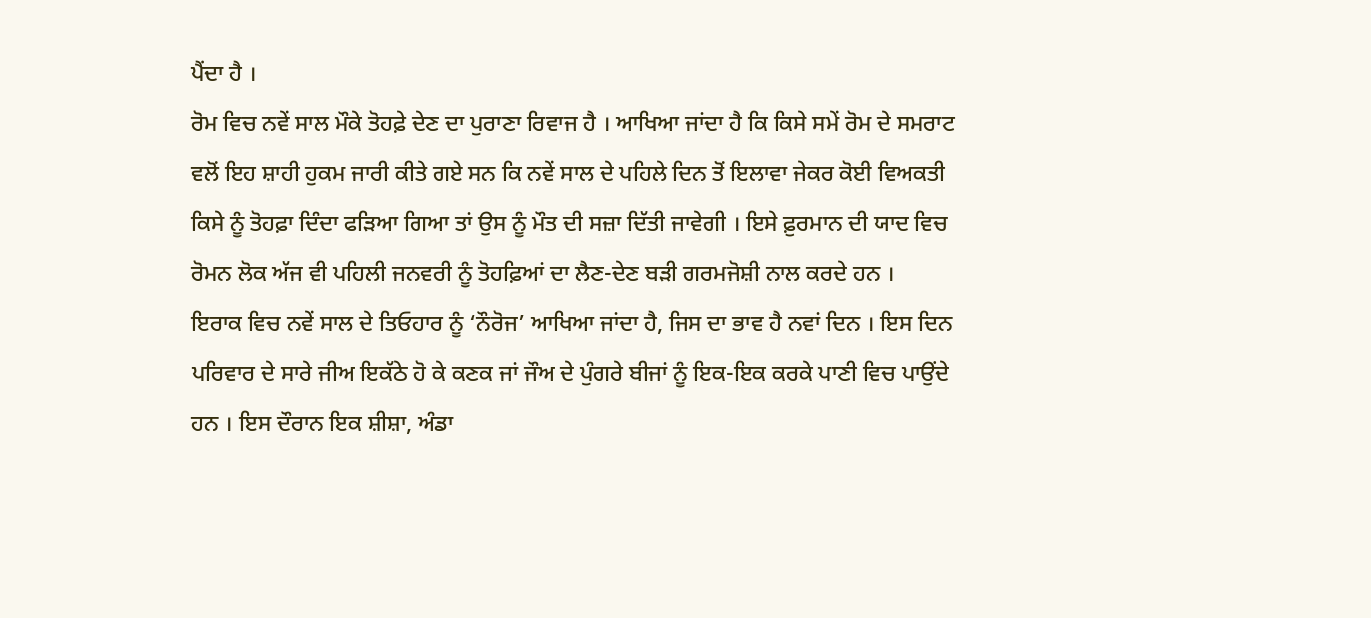ਪੈਂਦਾ ਹੈ ।
ਰੋਮ ਵਿਚ ਨਵੇਂ ਸਾਲ ਮੌਕੇ ਤੋਹਫ਼ੇ ਦੇਣ ਦਾ ਪੁਰਾਣਾ ਰਿਵਾਜ ਹੈ । ਆਖਿਆ ਜਾਂਦਾ ਹੈ ਕਿ ਕਿਸੇ ਸਮੇਂ ਰੋਮ ਦੇ ਸਮਰਾਟ ਵਲੋਂ ਇਹ ਸ਼ਾਹੀ ਹੁਕਮ ਜਾਰੀ ਕੀਤੇ ਗਏ ਸਨ ਕਿ ਨਵੇਂ ਸਾਲ ਦੇ ਪਹਿਲੇ ਦਿਨ ਤੋਂ ਇਲਾਵਾ ਜੇਕਰ ਕੋਈ ਵਿਅਕਤੀ ਕਿਸੇ ਨੂੰ ਤੋਹਫ਼ਾ ਦਿੰਦਾ ਫੜਿਆ ਗਿਆ ਤਾਂ ਉਸ ਨੂੰ ਮੌਤ ਦੀ ਸਜ਼ਾ ਦਿੱਤੀ ਜਾਵੇਗੀ । ਇਸੇ ਫ਼ੁਰਮਾਨ ਦੀ ਯਾਦ ਵਿਚ ਰੋਮਨ ਲੋਕ ਅੱਜ ਵੀ ਪਹਿਲੀ ਜਨਵਰੀ ਨੂੰ ਤੋਹਫ਼ਿਆਂ ਦਾ ਲੈਣ-ਦੇਣ ਬੜੀ ਗਰਮਜੋਸ਼ੀ ਨਾਲ ਕਰਦੇ ਹਨ ।
ਇਰਾਕ ਵਿਚ ਨਵੇਂ ਸਾਲ ਦੇ ਤਿਓਹਾਰ ਨੂੰ ‘ਨੌਰੋਜ’ ਆਖਿਆ ਜਾਂਦਾ ਹੈ, ਜਿਸ ਦਾ ਭਾਵ ਹੈ ਨਵਾਂ ਦਿਨ । ਇਸ ਦਿਨ ਪਰਿਵਾਰ ਦੇ ਸਾਰੇ ਜੀਅ ਇਕੱਠੇ ਹੋ ਕੇ ਕਣਕ ਜਾਂ ਜੌਅ ਦੇ ਪੁੰਗਰੇ ਬੀਜਾਂ ਨੂੰ ਇਕ-ਇਕ ਕਰਕੇ ਪਾਣੀ ਵਿਚ ਪਾਉਂਦੇ ਹਨ । ਇਸ ਦੌਰਾਨ ਇਕ ਸ਼ੀਸ਼ਾ, ਅੰਡਾ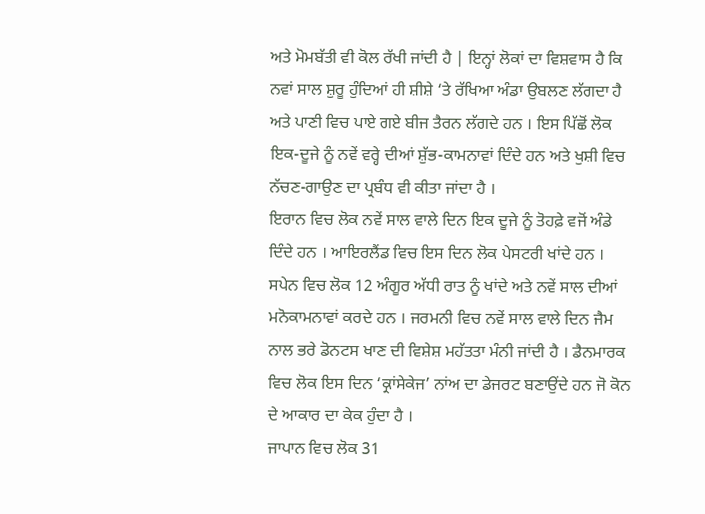ਅਤੇ ਮੋਮਬੱਤੀ ਵੀ ਕੋਲ ਰੱਖੀ ਜਾਂਦੀ ਹੈ | ਇਨ੍ਹਾਂ ਲੋਕਾਂ ਦਾ ਵਿਸ਼ਵਾਸ ਹੈ ਕਿ ਨਵਾਂ ਸਾਲ ਸ਼ੁਰੂ ਹੁੰਦਿਆਂ ਹੀ ਸ਼ੀਸ਼ੇ ‘ਤੇ ਰੱਖਿਆ ਅੰਡਾ ਉਬਲਣ ਲੱਗਦਾ ਹੈ ਅਤੇ ਪਾਣੀ ਵਿਚ ਪਾਏ ਗਏ ਬੀਜ ਤੈਰਨ ਲੱਗਦੇ ਹਨ । ਇਸ ਪਿੱਛੋਂ ਲੋਕ ਇਕ-ਦੂਜੇ ਨੂੰ ਨਵੇਂ ਵਰ੍ਹੇ ਦੀਆਂ ਸ਼ੁੱਭ-ਕਾਮਨਾਵਾਂ ਦਿੰਦੇ ਹਨ ਅਤੇ ਖੁਸ਼ੀ ਵਿਚ ਨੱਚਣ-ਗਾਉਣ ਦਾ ਪ੍ਰਬੰਧ ਵੀ ਕੀਤਾ ਜਾਂਦਾ ਹੈ ।
ਇਰਾਨ ਵਿਚ ਲੋਕ ਨਵੇਂ ਸਾਲ ਵਾਲੇ ਦਿਨ ਇਕ ਦੂਜੇ ਨੂੰ ਤੋਹਫ਼ੇ ਵਜੋਂ ਅੰਡੇ ਦਿੰਦੇ ਹਨ । ਆਇਰਲੈਂਡ ਵਿਚ ਇਸ ਦਿਨ ਲੋਕ ਪੇਸਟਰੀ ਖਾਂਦੇ ਹਨ । ਸਪੇਨ ਵਿਚ ਲੋਕ 12 ਅੰਗੂਰ ਅੱਧੀ ਰਾਤ ਨੂੰ ਖਾਂਦੇ ਅਤੇ ਨਵੇਂ ਸਾਲ ਦੀਆਂ ਮਨੋਕਾਮਨਾਵਾਂ ਕਰਦੇ ਹਨ । ਜਰਮਨੀ ਵਿਚ ਨਵੇਂ ਸਾਲ ਵਾਲੇ ਦਿਨ ਜੈਮ ਨਾਲ ਭਰੇ ਡੋਨਟਸ ਖਾਣ ਦੀ ਵਿਸ਼ੇਸ਼ ਮਹੱਤਤਾ ਮੰਨੀ ਜਾਂਦੀ ਹੈ । ਡੈਨਮਾਰਕ ਵਿਚ ਲੋਕ ਇਸ ਦਿਨ ‘ਕ੍ਰਾਂਸੇਕੇਜ’ ਨਾਂਅ ਦਾ ਡੇਜਰਟ ਬਣਾਉਂਦੇ ਹਨ ਜੋ ਕੋਨ ਦੇ ਆਕਾਰ ਦਾ ਕੇਕ ਹੁੰਦਾ ਹੈ ।
ਜਾਪਾਨ ਵਿਚ ਲੋਕ 31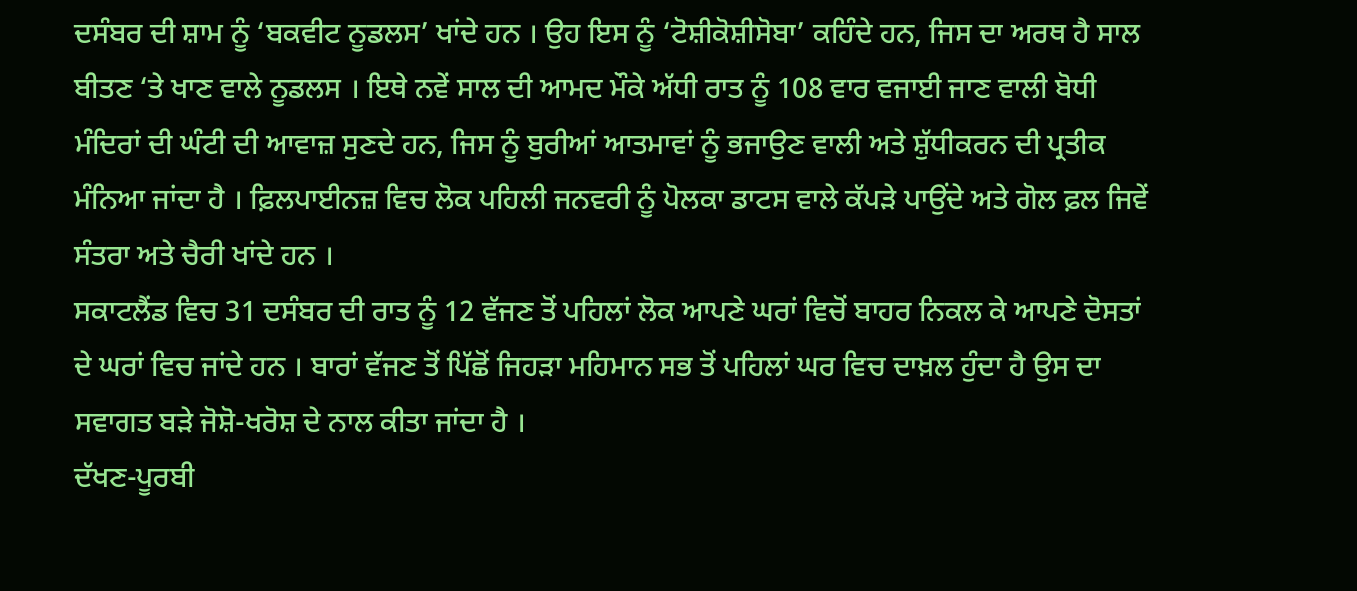ਦਸੰਬਰ ਦੀ ਸ਼ਾਮ ਨੂੰ ‘ਬਕਵੀਟ ਨੂਡਲਸ’ ਖਾਂਦੇ ਹਨ । ਉਹ ਇਸ ਨੂੰ ‘ਟੋਸ਼ੀਕੋਸ਼ੀਸੋਬਾ’ ਕਹਿੰਦੇ ਹਨ, ਜਿਸ ਦਾ ਅਰਥ ਹੈ ਸਾਲ ਬੀਤਣ ‘ਤੇ ਖਾਣ ਵਾਲੇ ਨੂਡਲਸ । ਇਥੇ ਨਵੇਂ ਸਾਲ ਦੀ ਆਮਦ ਮੌਕੇ ਅੱਧੀ ਰਾਤ ਨੂੰ 108 ਵਾਰ ਵਜਾਈ ਜਾਣ ਵਾਲੀ ਬੋਧੀ ਮੰਦਿਰਾਂ ਦੀ ਘੰਟੀ ਦੀ ਆਵਾਜ਼ ਸੁਣਦੇ ਹਨ, ਜਿਸ ਨੂੰ ਬੁਰੀਆਂ ਆਤਮਾਵਾਂ ਨੂੰ ਭਜਾਉਣ ਵਾਲੀ ਅਤੇ ਸ਼ੁੱਧੀਕਰਨ ਦੀ ਪ੍ਰਤੀਕ ਮੰਨਿਆ ਜਾਂਦਾ ਹੈ । ਫ਼ਿਲਪਾਈਨਜ਼ ਵਿਚ ਲੋਕ ਪਹਿਲੀ ਜਨਵਰੀ ਨੂੰ ਪੋਲਕਾ ਡਾਟਸ ਵਾਲੇ ਕੱਪੜੇ ਪਾਉਂਦੇ ਅਤੇ ਗੋਲ ਫ਼ਲ ਜਿਵੇਂ ਸੰਤਰਾ ਅਤੇ ਚੈਰੀ ਖਾਂਦੇ ਹਨ ।
ਸਕਾਟਲੈਂਡ ਵਿਚ 31 ਦਸੰਬਰ ਦੀ ਰਾਤ ਨੂੰ 12 ਵੱਜਣ ਤੋਂ ਪਹਿਲਾਂ ਲੋਕ ਆਪਣੇ ਘਰਾਂ ਵਿਚੋਂ ਬਾਹਰ ਨਿਕਲ ਕੇ ਆਪਣੇ ਦੋਸਤਾਂ ਦੇ ਘਰਾਂ ਵਿਚ ਜਾਂਦੇ ਹਨ । ਬਾਰਾਂ ਵੱਜਣ ਤੋਂ ਪਿੱਛੋਂ ਜਿਹੜਾ ਮਹਿਮਾਨ ਸਭ ਤੋਂ ਪਹਿਲਾਂ ਘਰ ਵਿਚ ਦਾਖ਼ਲ ਹੁੰਦਾ ਹੈ ਉਸ ਦਾ ਸਵਾਗਤ ਬੜੇ ਜੋਸ਼ੋ-ਖਰੋਸ਼ ਦੇ ਨਾਲ ਕੀਤਾ ਜਾਂਦਾ ਹੈ ।
ਦੱਖਣ-ਪੂਰਬੀ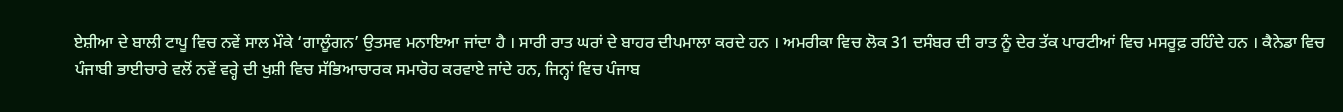ਏਸ਼ੀਆ ਦੇ ਬਾਲੀ ਟਾਪੂ ਵਿਚ ਨਵੇਂ ਸਾਲ ਮੌਕੇ ‘ਗਾਲੂੰਗਨ’ ਉਤਸਵ ਮਨਾਇਆ ਜਾਂਦਾ ਹੈ । ਸਾਰੀ ਰਾਤ ਘਰਾਂ ਦੇ ਬਾਹਰ ਦੀਪਮਾਲਾ ਕਰਦੇ ਹਨ । ਅਮਰੀਕਾ ਵਿਚ ਲੋਕ 31 ਦਸੰਬਰ ਦੀ ਰਾਤ ਨੂੰ ਦੇਰ ਤੱਕ ਪਾਰਟੀਆਂ ਵਿਚ ਮਸਰੂਫ਼ ਰਹਿੰਦੇ ਹਨ । ਕੈਨੇਡਾ ਵਿਚ ਪੰਜਾਬੀ ਭਾਈਚਾਰੇ ਵਲੋਂ ਨਵੇਂ ਵਰ੍ਹੇ ਦੀ ਖੁਸ਼ੀ ਵਿਚ ਸੱਭਿਆਚਾਰਕ ਸਮਾਰੋਹ ਕਰਵਾਏ ਜਾਂਦੇ ਹਨ, ਜਿਨ੍ਹਾਂ ਵਿਚ ਪੰਜਾਬ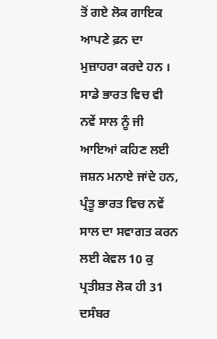ਤੋਂ ਗਏ ਲੋਕ ਗਾਇਕ ਆਪਣੇ ਫ਼ਨ ਦਾ ਮੁਜ਼ਾਹਰਾ ਕਰਦੇ ਹਨ ।
ਸਾਡੇ ਭਾਰਤ ਵਿਚ ਵੀ ਨਵੇਂ ਸਾਲ ਨੂੰ ਜੀ ਆਇਆਂ ਕਹਿਣ ਲਈ ਜਸ਼ਨ ਮਨਾਏ ਜਾਂਦੇ ਹਨ, ਪ੍ਰੰਤੂ ਭਾਰਤ ਵਿਚ ਨਵੇਂ ਸਾਲ ਦਾ ਸਵਾਗਤ ਕਰਨ ਲਈ ਕੇਵਲ 10 ਕੁ ਪ੍ਰਤੀਸ਼ਤ ਲੋਕ ਹੀ 31 ਦਸੰਬਰ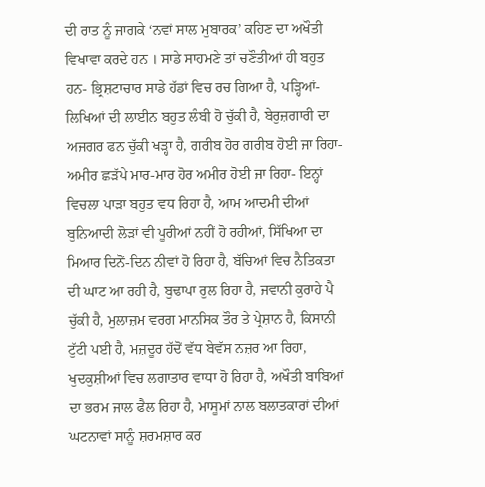ਦੀ ਰਾਤ ਨੂੰ ਜਾਗਕੇ ‘ਨਵਾਂ ਸਾਲ ਮੁਬਾਰਕ’ ਕਹਿਣ ਦਾ ਅਖੌਤੀ ਵਿਖਾਵਾ ਕਰਦੇ ਹਨ । ਸਾਡੇ ਸਾਹਮਣੇ ਤਾਂ ਚਣੌਤੀਆਂ ਹੀ ਬਹੁਤ ਹਨ- ਭ੍ਰਿਸ਼ਟਾਚਾਰ ਸਾਡੇ ਹੱਡਾਂ ਵਿਚ ਰਚ ਗਿਆ ਹੈ, ਪੜ੍ਹਿਆਂ-ਲਿਖਿਆਂ ਦੀ ਲਾਈਨ ਬਹੁਤ ਲੰਬੀ ਹੋ ਚੁੱਕੀ ਹੈ, ਬੇਰੁਜ਼ਗਾਰੀ ਦਾ ਅਜਗਰ ਫਨ ਚੁੱਕੀ ਖੜ੍ਹਾ ਹੈ, ਗਰੀਬ ਹੋਰ ਗਰੀਬ ਹੋਈ ਜਾ ਰਿਹਾ- ਅਮੀਰ ਛੜੱਪੇ ਮਾਰ-ਮਾਰ ਹੋਰ ਅਮੀਰ ਹੋਈ ਜਾ ਰਿਹਾ- ਇਨ੍ਹਾਂ ਵਿਚਲਾ ਪਾੜਾ ਬਹੁਤ ਵਧ ਰਿਹਾ ਹੈ, ਆਮ ਆਦਮੀ ਦੀਆਂ ਬੁਨਿਆਦੀ ਲੋੜਾਂ ਵੀ ਪੂਰੀਆਂ ਨਹੀਂ ਹੋ ਰਹੀਆਂ, ਸਿੱਖਿਆ ਦਾ ਮਿਆਰ ਦਿਨੋਂ-ਦਿਨ ਨੀਵਾਂ ਹੋ ਰਿਹਾ ਹੈ, ਬੱਚਿਆਂ ਵਿਚ ਨੈਤਿਕਤਾ ਦੀ ਘਾਟ ਆ ਰਹੀ ਹੈ, ਬੁਢਾਪਾ ਰੁਲ ਰਿਹਾ ਹੈ, ਜਵਾਨੀ ਕੁਰਾਹੇ ਪੈ ਚੁੱਕੀ ਹੈ, ਮੁਲਾਜ਼ਮ ਵਰਗ ਮਾਨਸਿਕ ਤੌਰ ਤੇ ਪ੍ਰੇਸ਼ਾਨ ਹੈ, ਕਿਸਾਨੀ ਟੁੱਟੀ ਪਈ ਹੈ, ਮਜ਼ਦੂਰ ਹੱਦੋਂ ਵੱਧ ਬੇਵੱਸ ਨਜ਼ਰ ਆ ਰਿਹਾ, ਖੁਦਕੁਸ਼ੀਆਂ ਵਿਚ ਲਗਾਤਾਰ ਵਾਧਾ ਹੋ ਰਿਹਾ ਹੈ, ਅਖੌਤੀ ਬਾਬਿਆਂ ਦਾ ਭਰਮ ਜਾਲ ਫੈਲ ਰਿਹਾ ਹੈ, ਮਾਸੂਮਾਂ ਨਾਲ ਬਲਾਤਕਾਰਾਂ ਦੀਆਂ ਘਟਨਾਵਾਂ ਸਾਨੂੰ ਸ਼ਰਮਸ਼ਾਰ ਕਰ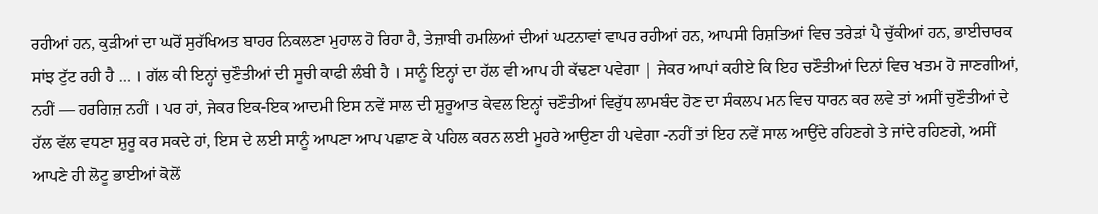ਰਹੀਆਂ ਹਨ, ਕੁੜੀਆਂ ਦਾ ਘਰੋਂ ਸੁਰੱਖਿਅਤ ਬਾਹਰ ਨਿਕਲਣਾ ਮੁਹਾਲ ਹੋ ਰਿਹਾ ਹੈ, ਤੇਜ਼ਾਬੀ ਹਮਲਿਆਂ ਦੀਆਂ ਘਟਨਾਵਾਂ ਵਾਪਰ ਰਹੀਆਂ ਹਨ, ਆਪਸੀ ਰਿਸ਼ਤਿਆਂ ਵਿਚ ਤਰੇੜਾਂ ਪੈ ਚੁੱਕੀਆਂ ਹਨ, ਭਾਈਚਾਰਕ ਸਾਂਝ ਟੁੱਟ ਰਹੀ ਹੈ … । ਗੱਲ ਕੀ ਇਨ੍ਹਾਂ ਚੁਣੌਤੀਆਂ ਦੀ ਸੂਚੀ ਕਾਫੀ ਲੰਬੀ ਹੈ । ਸਾਨੂੰ ਇਨ੍ਹਾਂ ਦਾ ਹੱਲ ਵੀ ਆਪ ਹੀ ਕੱਢਣਾ ਪਵੇਗਾ | ਜੇਕਰ ਆਪਾਂ ਕਹੀਏ ਕਿ ਇਹ ਚਣੌਤੀਆਂ ਦਿਨਾਂ ਵਿਚ ਖਤਮ ਹੋ ਜਾਣਗੀਆਂ, ਨਹੀਂ — ਹਰਗਿਜ਼ ਨਹੀਂ । ਪਰ ਹਾਂ, ਜੇਕਰ ਇਕ-ਇਕ ਆਦਮੀ ਇਸ ਨਵੇਂ ਸਾਲ ਦੀ ਸ਼ੁਰੂਆਤ ਕੇਵਲ ਇਨ੍ਹਾਂ ਚਣੌਤੀਆਂ ਵਿਰੁੱਧ ਲਾਮਬੰਦ ਹੋਣ ਦਾ ਸੰਕਲਪ ਮਨ ਵਿਚ ਧਾਰਨ ਕਰ ਲਵੇ ਤਾਂ ਅਸੀਂ ਚੁਣੌਤੀਆਂ ਦੇ ਹੱਲ ਵੱਲ ਵਧਣਾ ਸ਼ੁਰੂ ਕਰ ਸਕਦੇ ਹਾਂ, ਇਸ ਦੇ ਲਈ ਸਾਨੂੰ ਆਪਣਾ ਆਪ ਪਛਾਣ ਕੇ ਪਹਿਲ ਕਰਨ ਲਈ ਮੂਹਰੇ ਆਉਣਾ ਹੀ ਪਵੇਗਾ -ਨਹੀਂ ਤਾਂ ਇਹ ਨਵੇਂ ਸਾਲ ਆਉਂਦੇ ਰਹਿਣਗੇ ਤੇ ਜਾਂਦੇ ਰਹਿਣਗੇ, ਅਸੀਂ ਆਪਣੇ ਹੀ ਲੋਟੂ ਭਾਈਆਂ ਕੋਲੋਂ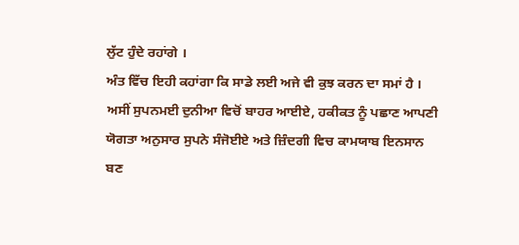ਲੁੱਟ ਹੁੰਦੇ ਰਹਾਂਗੇ ।
ਅੰਤ ਵਿੱਚ ਇਹੀ ਕਹਾਂਗਾ ਕਿ ਸਾਡੇ ਲਈ ਅਜੇ ਵੀ ਕੁਝ ਕਰਨ ਦਾ ਸਮਾਂ ਹੈ । ਅਸੀਂ ਸੁਪਨਮਈ ਦੁਨੀਆ ਵਿਚੋਂ ਬਾਹਰ ਆਈਏ, ਹਕੀਕਤ ਨੂੰ ਪਛਾਣ ਆਪਣੀ ਯੋਗਤਾ ਅਨੁਸਾਰ ਸੁਪਨੇ ਸੰਜੋਈਏ ਅਤੇ ਜ਼ਿੰਦਗੀ ਵਿਚ ਕਾਮਯਾਬ ਇਨਸਾਨ ਬਣ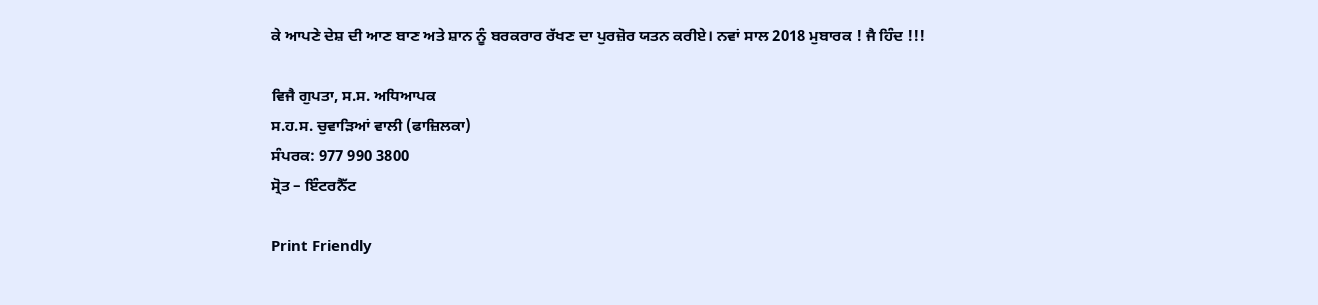ਕੇ ਆਪਣੇ ਦੇਸ਼ ਦੀ ਆਣ ਬਾਣ ਅਤੇ ਸ਼ਾਨ ਨੂੰ ਬਰਕਰਾਰ ਰੱਖਣ ਦਾ ਪੁਰਜ਼ੋਰ ਯਤਨ ਕਰੀਏ। ਨਵਾਂ ਸਾਲ 2018 ਮੁਬਾਰਕ ! ਜੈ ਹਿੰਦ !!!

ਵਿਜੈ ਗੁਪਤਾ, ਸ.ਸ. ਅਧਿਆਪਕ
ਸ.ਹ.ਸ. ਚੁਵਾੜਿਆਂ ਵਾਲੀ (ਫਾਜ਼ਿਲਕਾ)
ਸੰਪਰਕ: 977 990 3800
ਸ੍ਰੋਤ – ਇੰਟਰਨੈੱਟ

Print Friendly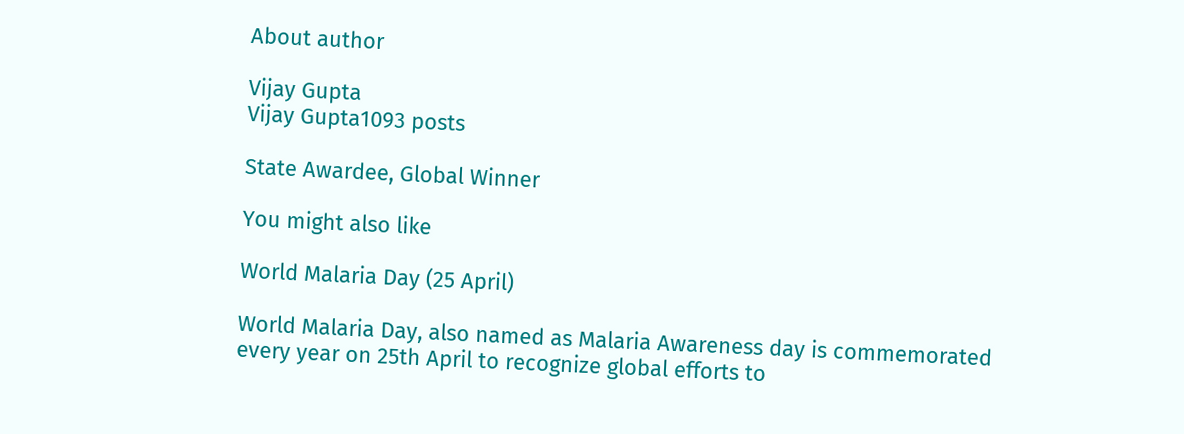About author

Vijay Gupta
Vijay Gupta1093 posts

State Awardee, Global Winner

You might also like

World Malaria Day (25 April)

World Malaria Day, also named as Malaria Awareness day is commemorated every year on 25th April to recognize global efforts to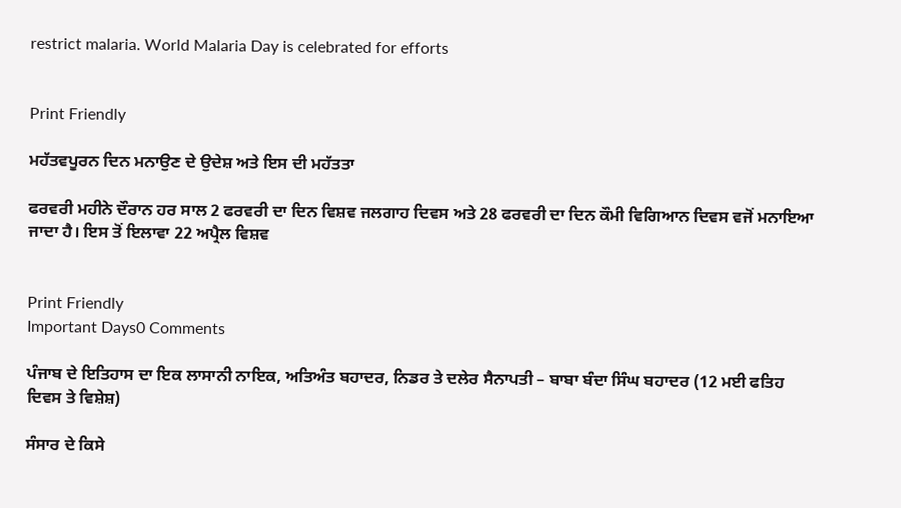restrict malaria. World Malaria Day is celebrated for efforts


Print Friendly

ਮਹੱਤਵਪੂਰਨ ਦਿਨ ਮਨਾਉਣ ਦੇ ਉਦੇਸ਼ ਅਤੇ ਇਸ ਦੀ ਮਹੱਤਤਾ

ਫਰਵਰੀ ਮਹੀਨੇ ਦੌਰਾਨ ਹਰ ਸਾਲ 2 ਫਰਵਰੀ ਦਾ ਦਿਨ ਵਿਸ਼ਵ ਜਲਗਾਹ ਦਿਵਸ ਅਤੇ 28 ਫਰਵਰੀ ਦਾ ਦਿਨ ਕੌਮੀ ਵਿਗਿਆਨ ਦਿਵਸ ਵਜੋਂ ਮਨਾਇਆ ਜਾਦਾ ਹੈ। ਇਸ ਤੋਂ ਇਲਾਵਾ 22 ਅਪ੍ਰੈਲ ਵਿਸ਼ਵ


Print Friendly
Important Days0 Comments

ਪੰਜਾਬ ਦੇ ਇਤਿਹਾਸ ਦਾ ਇਕ ਲਾਸਾਨੀ ਨਾਇਕ, ਅਤਿਅੰਤ ਬਹਾਦਰ, ਨਿਡਰ ਤੇ ਦਲੇਰ ਸੈਨਾਪਤੀ – ਬਾਬਾ ਬੰਦਾ ਸਿੰਘ ਬਹਾਦਰ (12 ਮਈ ਫਤਿਹ ਦਿਵਸ ਤੇ ਵਿਸ਼ੇਸ਼)

ਸੰਸਾਰ ਦੇ ਕਿਸੇ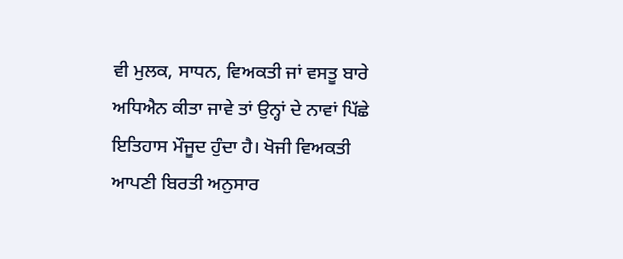ਵੀ ਮੁਲਕ, ਸਾਧਨ, ਵਿਅਕਤੀ ਜਾਂ ਵਸਤੂ ਬਾਰੇ ਅਧਿਐਨ ਕੀਤਾ ਜਾਵੇ ਤਾਂ ਉਨ੍ਹਾਂ ਦੇ ਨਾਵਾਂ ਪਿੱਛੇ ਇਤਿਹਾਸ ਮੌਜੂਦ ਹੁੰਦਾ ਹੈ। ਖੋਜੀ ਵਿਅਕਤੀ ਆਪਣੀ ਬਿਰਤੀ ਅਨੁਸਾਰ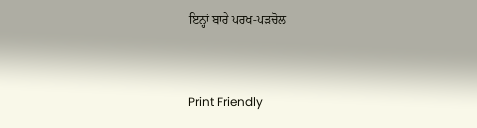ਇਨ੍ਹਾਂ ਬਾਰੇ ਪਰਖ-ਪੜਚੋਲ


Print Friendly